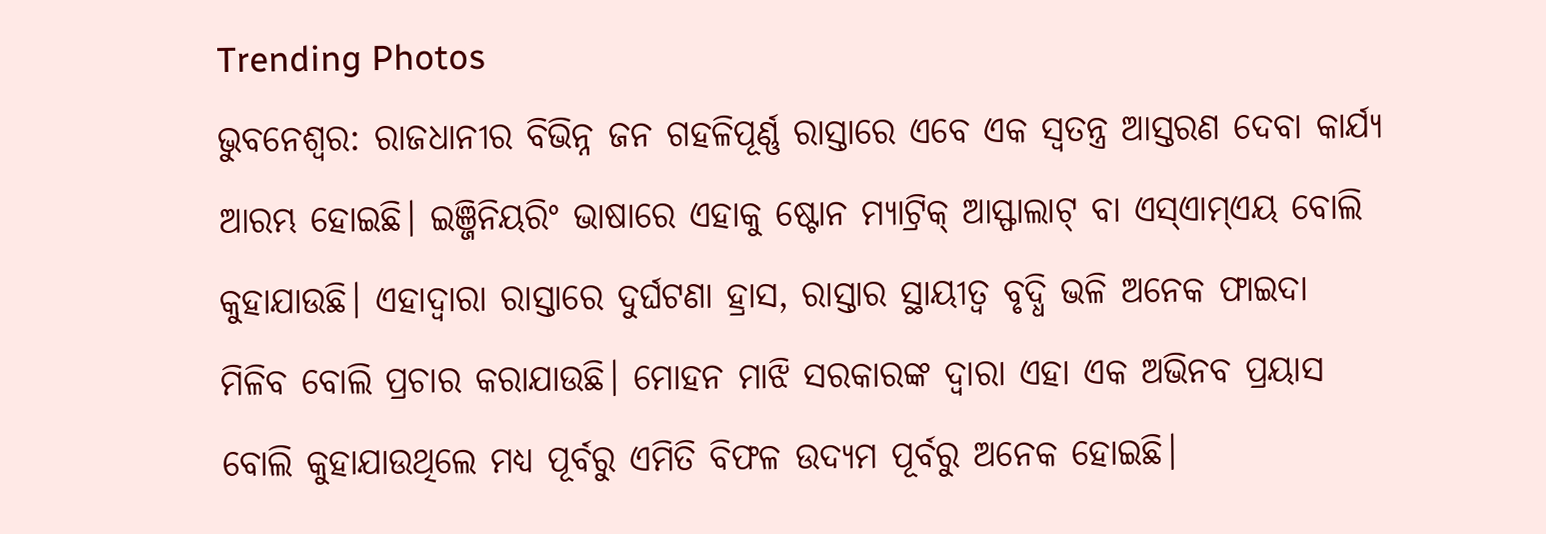Trending Photos
ଭୁବନେଶ୍ୱର: ରାଜଧାନୀର ବିଭିନ୍ନ ଜନ ଗହଳିପୂର୍ଣ୍ଣ ରାସ୍ତାରେ ଏବେ ଏକ ସ୍ୱତନ୍ତ୍ର ଆସ୍ତରଣ ଦେବା କାର୍ଯ୍ୟ ଆରମ୍ଭ ହୋଇଛି। ଇଞ୍ଜିନିୟରିଂ ଭାଷାରେ ଏହାକୁ ଷ୍ଟୋନ ମ୍ୟାଟ୍ରିକ୍ ଆସ୍ଫାଲାଟ୍ ବା ଏସ୍ଏାମ୍ଏୟ ବୋଲି କୁହାଯାଉଛି। ଏହାଦ୍ୱାରା ରାସ୍ତାରେ ଦୁର୍ଘଟଣା ହ୍ରାସ, ରାସ୍ତାର ସ୍ଥାୟୀତ୍ବ ବୃଦ୍ଧି ଭଳି ଅନେକ ଫାଇଦା ମିଳିବ ବୋଲି ପ୍ରଚାର କରାଯାଉଛି। ମୋହନ ମାଝି ସରକାରଙ୍କ ଦ୍ୱାରା ଏହା ଏକ ଅଭିନବ ପ୍ରୟାସ ବୋଲି କୁହାଯାଉଥିଲେ ମଧ୍ୟ ପୂର୍ବରୁ ଏମିତି ବିଫଳ ଉଦ୍ୟମ ପୂର୍ବରୁ ଅନେକ ହୋଇଛି।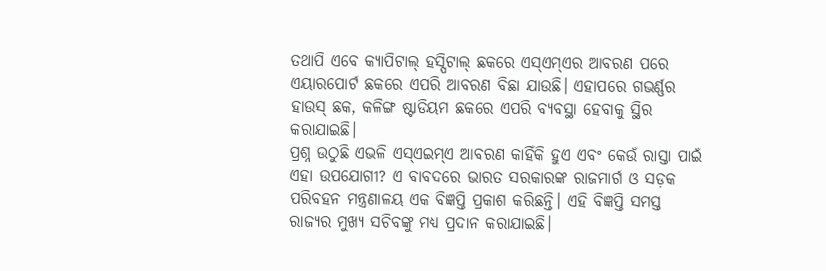ତଥାପି ଏବେ କ୍ୟାପିଟାଲ୍ ହସ୍ପିଟାଲ୍ ଛକରେ ଏସ୍ଏମ୍ଏର ଆବରଣ ପରେ ଏୟାରପୋର୍ଟ ଛକରେ ଏପରି ଆବରଣ ବିଛା ଯାଉଛି। ଏହାପରେ ଗଭର୍ଣ୍ଣର ହାଉସ୍ ଛକ, କଳିଙ୍ଗ ଷ୍ଟାଡିୟମ ଛକରେ ଏପରି ବ୍ୟବସ୍ଥା ହେବାକୁ ସ୍ଥିର କରାଯାଇଛି।
ପ୍ରଶ୍ନ ଉଠୁଛି ଏଭଳି ଏସ୍ଏଇମ୍ଏ ଆବରଣ କାହିଁକି ହୁଏ ଏବଂ କେଉଁ ରାସ୍ତା ପାଇଁ ଏହା ଉପଯୋଗୀ? ଏ ବାବଦରେ ଭାରତ ସରକାରଙ୍କ ରାଜମାର୍ଗ ଓ ସଡ଼କ ପରିବହନ ମନ୍ତ୍ରଣାଳୟ ଏକ ବିଜ୍ଞପ୍ତି ପ୍ରକାଶ କରିଛନ୍ତି। ଏହି ବିଜ୍ଞପ୍ତି ସମସ୍ତ ରାଜ୍ୟର ମୁଖ୍ୟ ସଚିବଙ୍କୁ ମଧ୍ୟ ପ୍ରଦାନ କରାଯାଇଛି।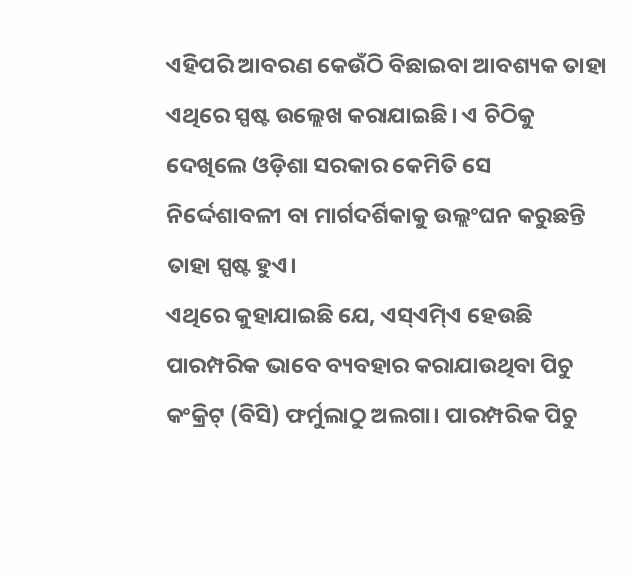ଏହିପରି ଆବରଣ କେଉଁଠି ବିଛାଇବା ଆବଶ୍ୟକ ତାହା ଏଥିରେ ସ୍ପଷ୍ଟ ଉଲ୍ଲେଖ କରାଯାଇଛି। ଏ ଚିଠିକୁ ଦେଖିଲେ ଓଡ଼ିଶା ସରକାର କେମିତି ସେ ନିର୍ଦ୍ଦେଶାବଳୀ ବା ମାର୍ଗଦର୍ଶିକାକୁ ଉଲ୍ଲଂଘନ କରୁଛନ୍ତି ତାହା ସ୍ପଷ୍ଟ ହୁଏ।
ଏଥିରେ କୁହାଯାଇଛି ଯେ, ଏସ୍ଏିମ୍ଏ ହେଉଛି ପାରମ୍ପରିକ ଭାବେ ବ୍ୟବହାର କରାଯାଉଥିବା ପିଚୁ କଂକ୍ରିଟ୍ (ବିସି) ଫର୍ମୁଲାଠୁ ଅଲଗା। ପାରମ୍ପରିକ ପିଚୁ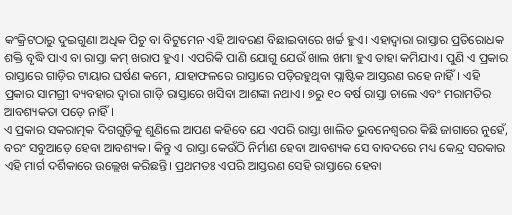କଂକ୍ରିଟଠାରୁ ଦୁଇଗୁଣା ଅଧିକ ପିଚୁ ବା ବିଟୁମେନ ଏହି ଆବରଣ ବିଛାଇବାରେ ଖର୍ଚ୍ଚ ହୁଏ। ଏହାଦ୍ୱାରା ରାସ୍ତାର ପ୍ରତିରୋଧକ ଶକ୍ତି ବୃଦ୍ଧି ପାଏ ବା ରାସ୍ତା କମ୍ ଖରାପ ହୁଏ। ଏପରିକି ପାଣି ଯୋଗୁ ଯେଉଁ ଖାଲ ଖମା ହୁଏ ତାହା କମିଯାଏ। ପୁଣି ଏ ପ୍ରକାର ରାସ୍ତାରେ ଗାଡ଼ିର ଟାୟାର ଘର୍ଷଣ କମେ, ଯାହାଫଳରେ ରାସ୍ତାରେ ପଡ଼ିରହୁଥିବା ପ୍ଲାଷ୍ଟିକ ଆସ୍ତରଣ ରହେ ନାହିଁ। ଏହି ପ୍ରକାର ସାମଗ୍ରୀ ବ୍ୟବହାର ଦ୍ୱାରା ଗାଡ଼ି ରାସ୍ତାରେ ଖସିବା ଆଶଙ୍କା ନଥାଏ। ୭ରୁ ୧୦ ବର୍ଷ ରାସ୍ତା ଚାଲେ ଏବଂ ମରାମତିର ଆବଶ୍ୟକତା ପଡ଼େ ନାହିଁ।
ଏ ପ୍ରକାର ସକରାତ୍ମକ ଦିଗଗୁଡ଼ିକୁ ଶୁଣିଲେ ଆପଣ କହିବେ ଯେ ଏପରି ରାସ୍ତା ଖାଲିତ ଭୁବନେଶ୍ୱରର କିଛି ଜାଗାରେ ନୁହେଁ, ବରଂ ସବୁଆଡ଼େ ହେବା ଆବଶ୍ୟକ। କିନ୍ତୁ ଏ ରାସ୍ତା କେଉଁଠି ନିର୍ମାଣ ହେବା ଆବଶ୍ୟକ ସେ ବାବଦରେ ମଧ୍ୟ କେନ୍ଦ୍ର ସରକାର ଏହି ମାର୍ଗ ଦର୍ଶିକାରେ ଉଲ୍ଲେଖ କରିଛନ୍ତି। ପ୍ରଥମତଃ ଏପରି ଆସ୍ତରଣ ସେହି ରାସ୍ତାରେ ହେବା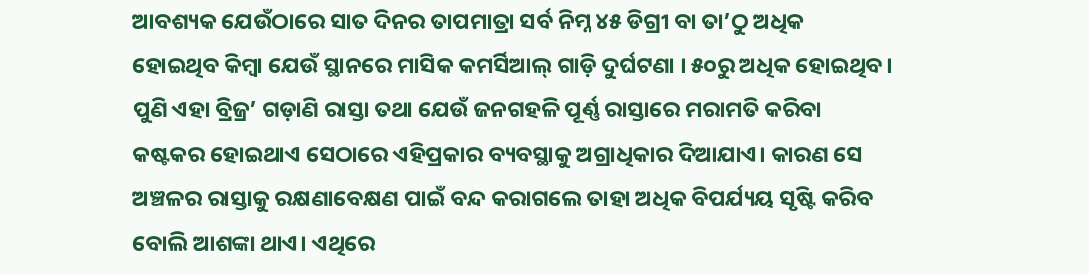ଆବଶ୍ୟକ ଯେଉଁଠାରେ ସାତ ଦିନର ତାପମାତ୍ରା ସର୍ବ ନିମ୍ନ ୪୫ ଡିଗ୍ରୀ ବା ତା’ଠୁ ଅଧିକ ହୋଇଥିବ କିମ୍ବା ଯେଉଁ ସ୍ଥାନରେ ମାସିକ କମର୍ସିଆଲ୍ ଗାଡ଼ି ଦୁର୍ଘଟଣା । ୫୦ରୁ ଅଧିକ ହୋଇଥିବ। ପୁଣି ଏହା ବ୍ରିଜ୍ର’ ଗଡ଼ାଣି ରାସ୍ତା ତଥା ଯେଉଁ ଜନଗହଳି ପୂର୍ଣ୍ଣ ରାସ୍ତାରେ ମରାମତି କରିବା କଷ୍ଟକର ହୋଇଥାଏ ସେଠାରେ ଏହିପ୍ରକାର ବ୍ୟବସ୍ଥାକୁ ଅଗ୍ରାଧିକାର ଦିଆଯାଏ। କାରଣ ସେ ଅଞ୍ଚଳର ରାସ୍ତାକୁ ରକ୍ଷଣାବେକ୍ଷଣ ପାଇଁ ବନ୍ଦ କରାଗଲେ ତାହା ଅଧିକ ବିପର୍ଯ୍ୟୟ ସୃଷ୍ଟି କରିବ ବୋଲି ଆଶଙ୍କା ଥାଏ। ଏଥିରେ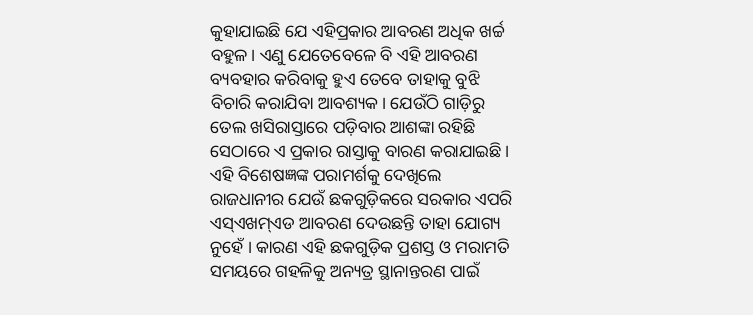କୁହାଯାଇଛି ଯେ ଏହିପ୍ରକାର ଆବରଣ ଅଧିକ ଖର୍ଚ୍ଚ ବହୁଳ। ଏଣୁ ଯେତେବେଳେ ବି ଏହି ଆବରଣ ବ୍ୟବହାର କରିବାକୁ ହୁଏ ତେବେ ତାହାକୁ ବୁଝି ବିଚାରି କରାଯିବା ଆବଶ୍ୟକ। ଯେଉଁଠି ଗାଡ଼ିରୁ ତେଲ ଖସିରାସ୍ତାରେ ପଡ଼ିବାର ଆଶଙ୍କା ରହିଛି ସେଠାରେ ଏ ପ୍ରକାର ରାସ୍ତାକୁ ବାରଣ କରାଯାଇଛି।
ଏହି ବିଶେଷଜ୍ଞଙ୍କ ପରାମର୍ଶକୁ ଦେଖିଲେ ରାଜଧାନୀର ଯେଉଁ ଛକଗୁଡ଼ିକରେ ସରକାର ଏପରି ଏସ୍ଏଖମ୍ଏଡ ଆବରଣ ଦେଉଛନ୍ତି ତାହା ଯୋଗ୍ୟ ନୁହେଁ । କାରଣ ଏହି ଛକଗୁଡ଼ିକ ପ୍ରଶସ୍ତ ଓ ମରାମତି ସମୟରେ ଗହଳିକୁ ଅନ୍ୟତ୍ର ସ୍ଥାନାନ୍ତରଣ ପାଇଁ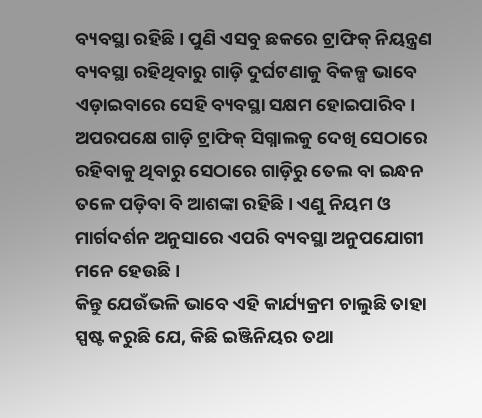ବ୍ୟବସ୍ଥା ରହିଛି। ପୁଣି ଏସବୁ ଛକରେ ଟ୍ରାଫିକ୍ ନିୟନ୍ତ୍ରଣ ବ୍ୟବସ୍ଥା ରହିଥିବାରୁ ଗାଡ଼ି ଦୁର୍ଘଟଣାକୁ ବିକଳ୍ପ ଭାବେ ଏଡ଼ାଇବାରେ ସେହି ବ୍ୟବସ୍ଥା ସକ୍ଷମ ହୋଇପାରିବ। ଅପରପକ୍ଷେ ଗାଡ଼ି ଟ୍ରାଫିକ୍ ସିଗ୍ନାଲକୁ ଦେଖି ସେଠାରେ ରହିବାକୁ ଥିବାରୁ ସେଠାରେ ଗାଡ଼ିରୁ ତେଲ ବା ଇନ୍ଧନ ତଳେ ପଡ଼ିବା ବି ଆଶଙ୍କା ରହିଛି। ଏଣୁ ନିୟମ ଓ ମାର୍ଗଦର୍ଶନ ଅନୁସାରେ ଏପରି ବ୍ୟବସ୍ଥା ଅନୁପଯୋଗୀ ମନେ ହେଉଛି।
କିନ୍ତୁ ଯେଉଁଭଳି ଭାବେ ଏହି କାର୍ଯ୍ୟକ୍ରମ ଚାଲୁଛି ତାହା ସ୍ପଷ୍ଟ କରୁଛି ଯେ, କିଛି ଇଞ୍ଜିନିୟର ତଥା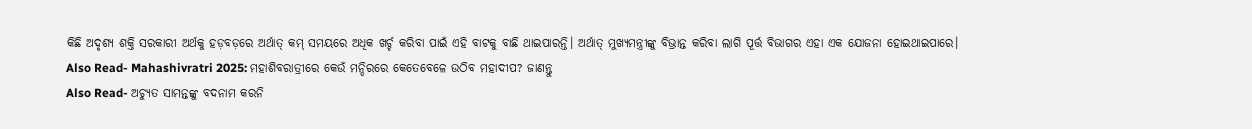କିଛି ଅଦୃଶ୍ୟ ଶକ୍ତି ସରକାରୀ ଅର୍ଥକୁ ହଡ଼ବଡ଼ରେ ଅର୍ଥାତ୍ କମ୍ ସମୟରେ ଅଧିକ ଖର୍ଚ୍ଚ କରିବା ପାଇଁ ଏହି ବାଟକୁ ବାଛି ଥାଇପାରନ୍ତି। ଅର୍ଥାତ୍ ମୁଖ୍ୟମନ୍ତ୍ରୀଙ୍କୁ ବିଭ୍ରାନ୍ତ କରିବା ଲାଗି ପୂର୍ତ୍ତ ବିଭାଗର ଏହା ଏକ ଯୋଜନା ହୋଇଥାଇପାରେ।
Also Read- Mahashivratri 2025: ମହାଶିବରାତ୍ରୀରେ କେଉଁ ମନ୍ଦିରରେ କେତେବେଳେ ଉଠିବ ମହାଦୀପ? ଜାଣନ୍ତୁ
Also Read- ଅଚ୍ୟୁତ ସାମନ୍ତଙ୍କୁ ବଦନାମ କରନି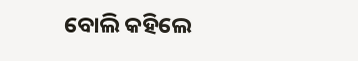ବୋଲି କହିଲେ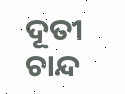ଦୂତୀ ଚାନ୍ଦ